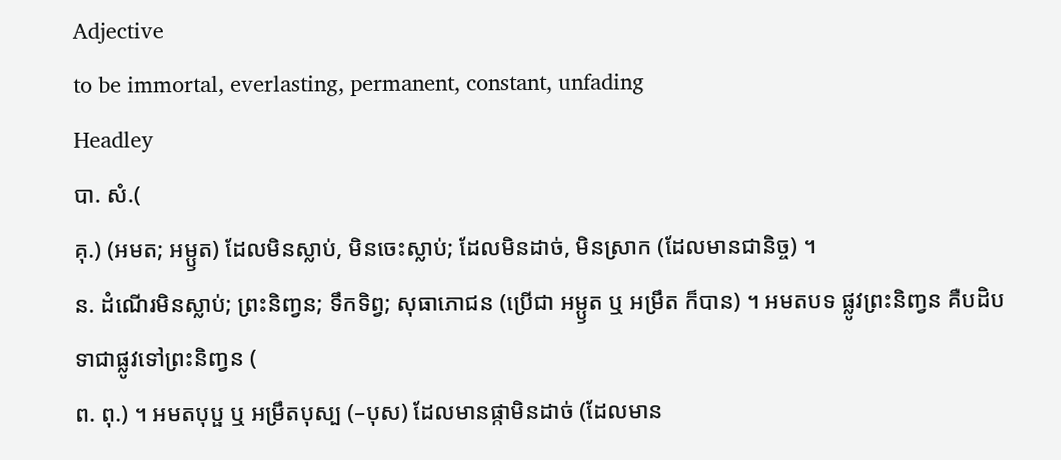Adjective
to be immortal, everlasting, permanent, constant, unfading
Headley
បា. សំ.(
គុ.) (អមត; អម្ឫត) ដែលមិនស្លាប់, មិនចេះស្លាប់; ដែលមិនដាច់, មិនស្រាក (ដែលមានជានិច្ច) ។
ន. ដំណើរមិនស្លាប់; ព្រះនិញ្វន; ទឹកទិព្វ; សុធាភោជន (ប្រើជា អម្ឫត ឬ អម្រឹត ក៏បាន) ។ អមតបទ ផ្លូវព្រះនិញ្វន គឺបដិបទាជាផ្លូវទៅព្រះនិញ្វន (
ព. ពុ.) ។ អមតបុប្ផ ឬ អម្រឹតបុស្ប (–បុស) ដែលមានផ្កាមិនដាច់ (ដែលមាន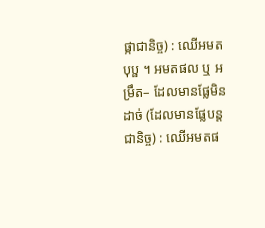ផ្កាជានិច្ច) : ឈើអមតបុប្ផ ។ អមតផល ឬ អម្រឹត– ដែលមានផ្លែមិនដាច់ (ដែលមានផ្លែបន្តជានិច្ច) : ឈើអមតផ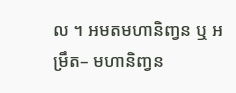ល ។ អមតមហានិញ្វន ឬ អម្រឹត– មហានិញ្វន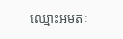ឈ្មោះអមតៈ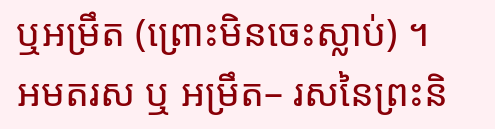ឬអម្រឹត (ព្រោះមិនចេះស្លាប់) ។ អមតរស ឬ អម្រឹត– រសនៃព្រះនិ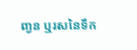ញ្វន ឬរសនៃទឹក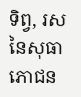ទិព្វ, រសនៃសុធាភោជន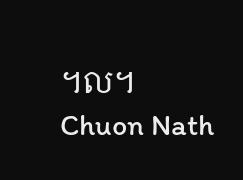។ល។
Chuon Nath